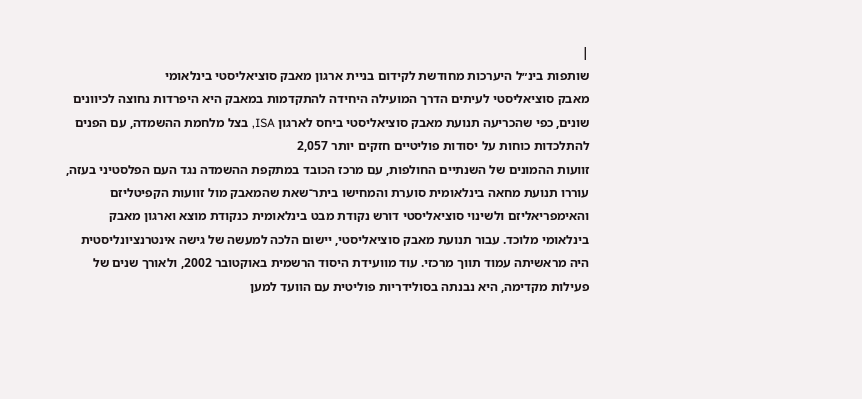|
שותפות בינ״ל היערכות מחודשת לקידום בניית ארגון מאבק סוציאליסטי בינלאומי
מאבק סוציאליסטי לעיתים הדרך המועילה היחידה להתקדמות במאבק היא היפרדות נחוצה לכיוונים שונים, כפי שהכריעה תנועת מאבק סוציאליסטי ביחס לארגון ISA, בצל מלחמת ההשמדה, עם הפנים להתלכדות כוחות על יסודות פוליטיים חזקים יותר 2,057
זוועות ההמונים של השנתיים החולפות, עם מרכז הכובד במתקפת ההשמדה נגד העם הפלסטיני בעזה, עוררו תנועת מחאה בינלאומית סוערת והמחישו ביתר־שאת שהמאבק מול זוועות הקפיטליזם והאימפריאליזם ולשינוי סוציאליסטי דורש נקודת מבט בינלאומית כנקודת מוצא וארגון מאבק בינלאומי מלוכד. עבור תנועת מאבק סוציאליסטי, יישום הלכה למעשה של גישה אינטרנציונליסטית היה מראשיתה עמוד תווך מרכזי. עוד מוועידת היסוד הרשמית באוקטובר 2002, ולאורך שנים של פעילות מקדימה, היא נבנתה בסולידריות פוליטית עם הוועד למען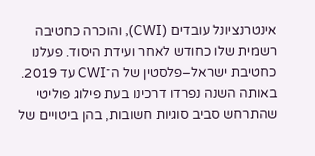אינטרנציונל עובדים (CWI), והוכרה כחטיבה רשמית שלו כחודש לאחר ועידת היסוד. פעלנו כחטיבת ישראל–פלסטין של ה־CWI עד 2019. באותה השנה נפרדו דרכינו בעת פילוג פוליטי שהתרחש סביב סוגיות חשובות, בהן ביטויים של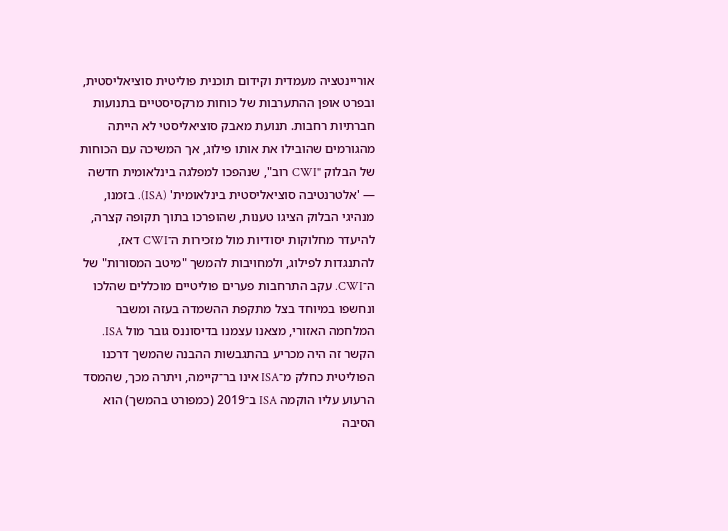אוריינטציה מעמדית וקידום תוכנית פוליטית סוציאליסטית, ובפרט אופן ההתערבות של כוחות מרקסיסטיים בתנועות חברתיות רחבות. תנועת מאבק סוציאליסטי לא הייתה מהגורמים שהובילו את אותו פילוג, אך המשיכה עם הכוחות של הבלוק "CWI רוב", שנהפכו למפלגה בינלאומית חדשה — 'אלטרנטיבה סוציאליסטית בינלאומית' (ISA). בזמנו, מנהיגי הבלוק הציגו טענות, שהופרכו בתוך תקופה קצרה, להיעדר מחלוקות יסודיות מול מזכירות ה־CWI דאז, להתנגדות לפילוג, ולמחויבות להמשך "מיטב המסורות" של ה־CWI. עקב התרחבות פערים פוליטיים מוכללים שהלכו ונחשפו במיוחד בצל מתקפת ההשמדה בעזה ומשבר המלחמה האזורי, מצאנו עצמנו בדיסוננס גובר מול ISA. הקשר זה היה מכריע בהתגבשות ההבנה שהמשך דרכנו הפוליטית כחלק מ־ISA אינו בר־קיימה, ויתרה מכך, שהמסד הרעוע עליו הוקמה ISA ב־2019 (כמפורט בהמשך) הוא הסיבה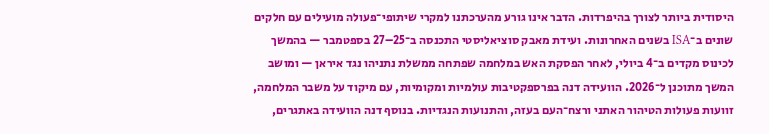היסודית ביותר לצורך בהיפרדות. הדבר אינו גורע מהערכתנו למקרי שיתופי־פעולה מועילים עם חלקים שונים ב־ISA בשנים האחרונות. ועידת מאבק סוציאליסטי התכנסה ב־25–27 בספטמבר — בהמשך לכינוס מקדים ב־4 ביולי, לאחר הפסקת האש במלחמה שפתחה ממשלת נתניהו נגד איראן — ומושב המשך מתוכנן ל־2026. הוועידה דנה בפרספקטיבות עולמיות ומקומיות, עם מיקוד על משבר המלחמה, זוועות פעולות הטיהור האתני ורצח־העם בעזה, והתנועות הנגדיות. בנוסף דנה הוועידה באתגרים,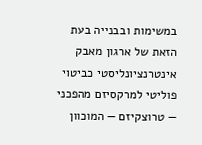במשימות ובבנייה בעת הזאת של ארגון מאבק אינטרנציונליסטי כביטוי פוליטי למרקסיזם מהפכני — טרוצקיזם — המוכוון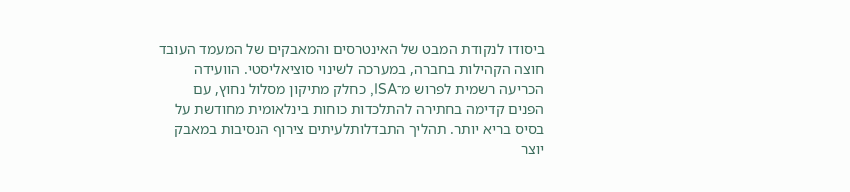ביסודו לנקודת המבט של האינטרסים והמאבקים של המעמד העובד חוצה הקהילות בחברה, במערכה לשינוי סוציאליסטי. הוועידה הכריעה רשמית לפרוש מ־ISA, כחלק מתיקון מסלול נחוץ, עם הפנים קדימה בחתירה להתלכדות כוחות בינלאומית מחודשת על בסיס בריא יותר. תהליך התבדלותלעיתים צירוף הנסיבות במאבק יוצר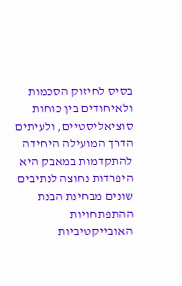בסיס לחיזוק הסכמות ולאיחודים בין כוחות סוציאליסטיים, ולעיתים הדרך המועילה היחידה להתקדמות במאבק היא היפרדות נחוצה לנתיבים שונים מבחינת הבנת ההתפתחויות האובייקטיביות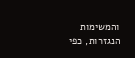והמשימות הנגזרות, כפי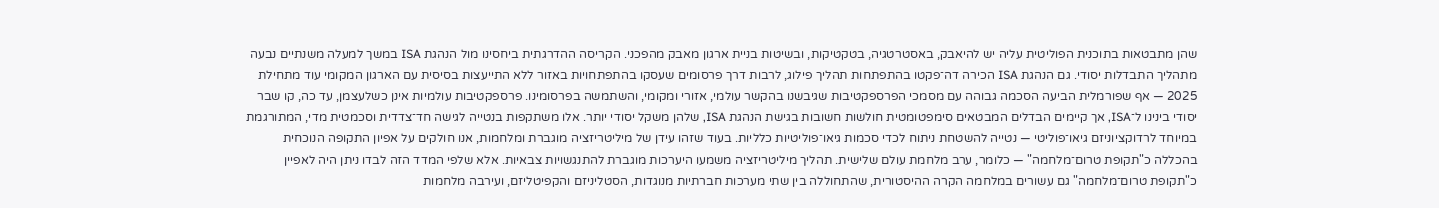שהן מתבטאות בתוכנית הפוליטית עליה יש להיאבק, באסטרטגיה, בטקטיקות, ובשיטות בניית ארגון מאבק מהפכני. הקריסה ההדרגתית ביחסינו מול הנהגת ISA במשך למעלה משנתיים נבעה מתהליך התבדלות יסודי. גם הנהגת ISA הכירה דה־פקטו בהתפתחות תהליך פילוג, לרבות דרך פרסומים שעסקו בהתפתחויות באזור ללא התייעצות בסיסית עם הארגון המקומי עוד מתחילת 2025 — אף שפורמלית הביעה הסכמה גבוהה עם מסמכי הפרספקטיבות שגיבשנו בהקשר עולמי, אזורי ומקומי, והשתמשה בפרסומינו. פרספקטיבות עולמיות אינן כשלעצמן, עד כה, קו שבר יסודי בינינו ל־ISA, אך קיימים הבדלים המבטאים סימפטומטית חולשות חשובות בגישת הנהגת ISA, שלהן משקל יסודי יותר. אלו משתקפות בנטייה לגישה חד־צדדית וסכמטית מדי, המתורגמת במיוחד לרדוקציוניזם גיאו־פוליטי — נטייה להשטחת ניתוח לכדי סכמות גיאו־פוליטיות כלליות. בעוד שזהו עידן של מיליטריזציה מוגברת ומלחמות, אנו חולקים על אפיון התקופה הנוכחית בהכללה כ"תקופת טרום־מלחמה" — כלומר, ערב מלחמת עולם שלישית. תהליך מיליטריזציה משמעו היערכות מוגברת להתנגשויות צבאיות. אלא שלפי המדד הזה לבדו ניתן היה לאפיין כ"תקופת טרום־מלחמה" גם עשורים במלחמה הקרה ההיסטורית, שהתחוללה בין שתי מערכות חברתיות מנוגדות, הסטליניזם והקפיטליזם, ועירבה מלחמות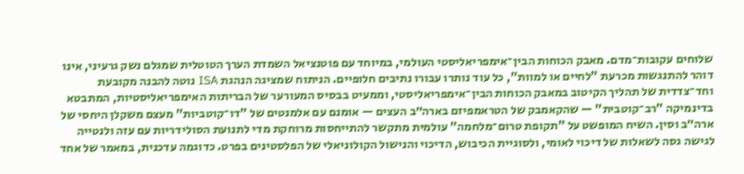שלוחים עקובות־מדם. מאבק הכוחות הבין־אימפריאליסטי העולמי, במיוחד עם פוטנציאל השמדת הערך הטוטלית שמגלם נשק גרעיני, אינו דוהר להתנגשות מכרעת "לחיים או למוות", כל עוד נותרו עבורו נתיבים חלופיים. הניתוח שמציגה הנהגת ISA נוטה להבנה מקובעת וחד־צדדית של תהליך הקיטוב במאבק הכוחות הבין־אימפריאליסטי, וממעיט בבסיס המעורער של הבריתות האימפריאליסטיות, המתבטא בדינמיקה "רב־קוטבית" — שהקאמבק של הטראמפיזם בארה״ב העצים — אומנם עם אלמנטים של "דו־קוטביות" מעצם משקלן היחסי של ארה״ב וסין. השיח המופשט על "תקופת טרום־מלחמה" עולמית מתקשר להתייחסות מרוחקת מדי לתנועת הסולידריות עם עזה ולנטייה לגישה גסה לשאלות של דיכוי לאומי, ולסוגיית הכיבוש, הדיכוי והנישול הקולוניאלי של הפלסטינים בפרט. כדוגמה עדכנית, במאמר של אחד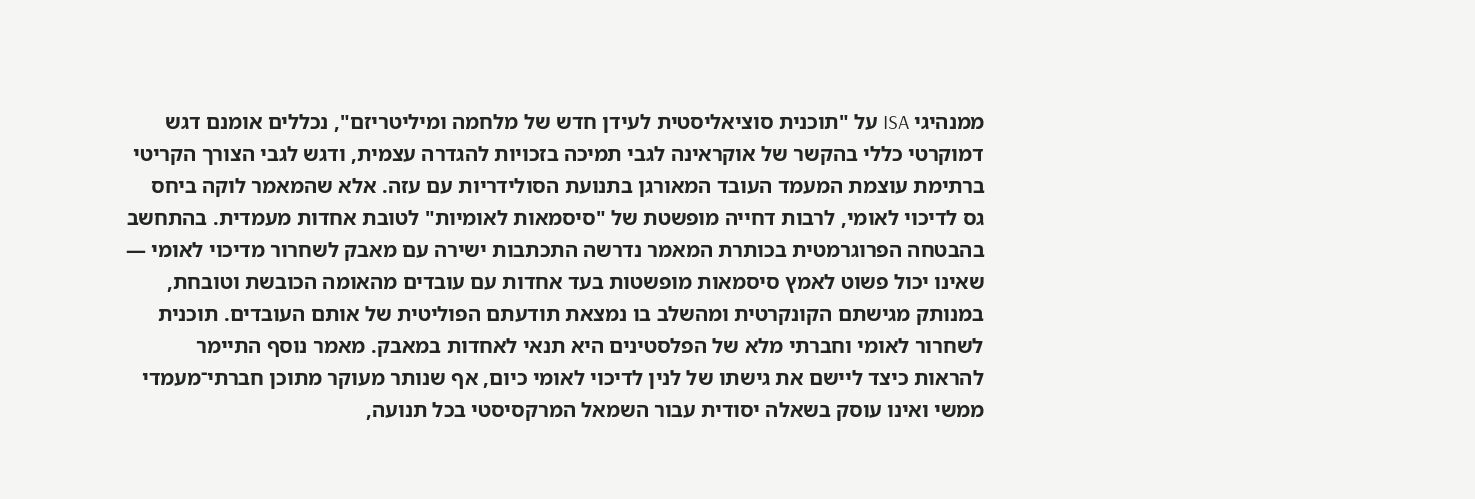ממנהיגי ISA על "תוכנית סוציאליסטית לעידן חדש של מלחמה ומיליטריזם", נכללים אומנם דגש דמוקרטי כללי בהקשר של אוקראינה לגבי תמיכה בזכויות להגדרה עצמית, ודגש לגבי הצורך הקריטי ברתימת עוצמת המעמד העובד המאורגן בתנועת הסולידריות עם עזה. אלא שהמאמר לוקה ביחס גס לדיכוי לאומי, לרבות דחייה מופשטת של "סיסמאות לאומיות" לטובת אחדות מעמדית. בהתחשב בהבטחה הפרוגרמטית בכותרת המאמר נדרשה התכתבות ישירה עם מאבק לשחרור מדיכוי לאומי — שאינו יכול פשוט לאמץ סיסמאות מופשטות בעד אחדות עם עובדים מהאומה הכובשת וטובחת, במנותק מגישתם הקונקרטית ומהשלב בו נמצאת תודעתם הפוליטית של אותם העובדים. תוכנית לשחרור לאומי וחברתי מלא של הפלסטינים היא תנאי לאחדות במאבק. מאמר נוסף התיימר להראות כיצד ליישם את גישתו של לנין לדיכוי לאומי כיום, אף שנותר מעוקר מתוכן חברתי־מעמדי ממשי ואינו עוסק בשאלה יסודית עבור השמאל המרקסיסטי בכל תנועה,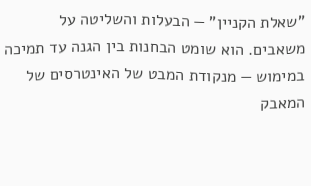"שאלת הקניין" — הבעלות והשליטה על משאבים. הוא שומט הבחנות בין הגנה עד תמיכה במימוש — מנקודת המבט של האינטרסים של המאבק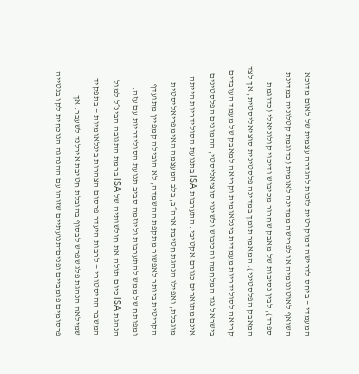המעמדי — ביחס לדרישה דמוקרטית לזכות להגדרה עצמית של לאום מדוכא השואף לאוטונומיה או לפרישה ממדינה לאומית (כדוגמת קטלוניה במדינת ספרד), לבין נסיבות של מאבק שחרור מכיבוש ודיכוי קולוניאלי (כדוגמת המאבק הפלסטיני). המאמר תומך במדינה פלסטינית סוציאליסטית, אך לצד קריאה לסולידריות מעמדית בינלאומית וקריאה למאבק של מעמד העובדים בישראל נגד המלחמה והכיבוש ולשינוי סוציאליסטי, ההמונים הפלסטינים אינם מתוארים כגורם אקטיבי. התערבות ISA בתנועת הסולידריות הייתה מוגבלת, ואפילו הנהגת חטיבת ארה״ב, בלב המעצמה האימפריאליסטית הקריטית ביותר לאפשור מתקפת ההשמדה, לא הובילה קמפיין מתועדף ומפותח של ממש להתערבות וליוזמה סביב תנועת הסולידריות עם עזה. הנהגת ISA כיום תולה את חולשותיה של ISA ברמת התגובה הבינ״ל למול המשבר ההיסטורי — לרבות היעדר פרסום הצהרות בינלאומיות — בתפקיד שמילאה הנהגת פלג שפרש לבסוף בהובלת חטיבת אירלנד לשעבר. אך פרסומים פומביים ופנים־תנועתיים שזוהו עם ההנהגה הנוכחית לקו בנטייה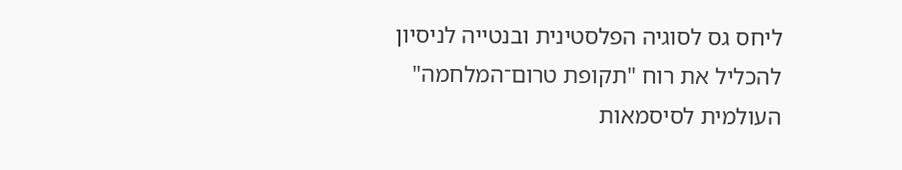ליחס גס לסוגיה הפלסטינית ובנטייה לניסיון להכליל את רוח "תקופת טרום־המלחמה" העולמית לסיסמאות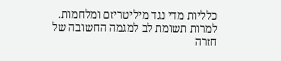כלליות מדי נגד מיליטריזם ומלחמות. למרות תשומת לב למגמה החשובה של חזרה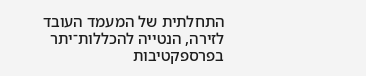התחלתית של המעמד העובד לזירה, הנטייה להכללות־יתר בפרספקטיבות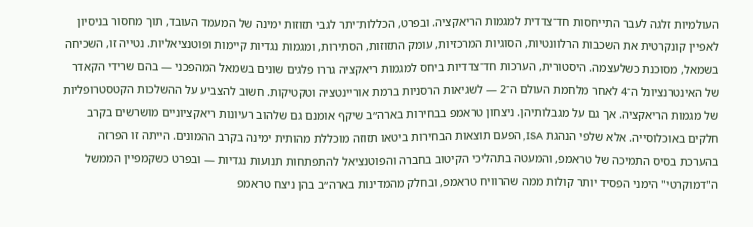העולמיות זלגה לעבר התייחסות חד־צדדית למגמות הריאקציה. ובפרט, הכללות־יתר לגבי תזוזות ימינה של המעמד העובד, תוך מחסור בניסיון לאפיין קונקרטית את השכבות הרלוונטיות, הסוגיות המרכזיות, עומק התזוזות, הסתירות, ומגמות נגדיות קיימות ופוטנציאליות. נטייה זו, השכיחה בשמאל, מסוכנת כשלעצמה. היסטורית, הערכות חד־צדדיות ביחס למגמות ריאקציה גררו פלגים שונים בשמאל המהפכני — בהם שרידי הקאדר של האינטרנציונל ה־4 לאחר מלחמת העולם ה־2 — לשגיאות הרסניות ברמת אוריינטציה וטקטיקות. חשוב להצביע על ההשלכות הקטסטרופליות של מגמות הריאקציה. אך גם על מגבלותיהן. ניצחון טראמפ בבחירות בארה״ב שיקף אומנם גם שלהוב רעיונות ריאקציוניים מושרשים בקרב חלקים באוכלוסייה. אלא שלפי הנהגת ISA, הפעם תוצאות הבחירות ביטאו תזוזה מוכללת מהותית ימינה בקרב ההמונים. הייתה זו הפרזה בהערכת בסיס התמיכה של טראמפ, והמעטה בתהליכי הקיטוב בחברה והפוטנציאל להתפתחות תנועות נגדיות — ובפרט כשקמפיין הממשל ה"דמוקרטי" הימני הפסיד יותר קולות ממה שהרוויח טראמפ, ובחלק מהמדינות בארה״ב בהן ניצח טראמפ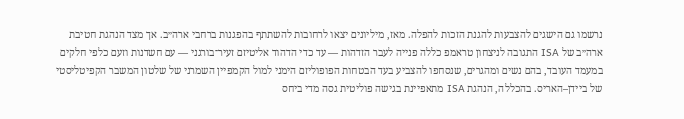נרשמו גם הישגים להצבעות להגנת הזכות להפלה. מאז, מיליונים יצאו לרחובות להשתתף בהפגנות ברחבי ארה״ב. אך מצד הנהגת חטיבת ארה״ב של ISA התגובה לניצחון טראמפ כללה פנייה לעבר הזדהות — עד כדי הדהוד אליטיזם זעיר־בורגני — עם חשדנות וזעם כלפי חלקים במעמד העובד, בהם נשים ומהגרים, שנסחפו להצביע בעד הבטחות הפופוליזם הימני למול הקמפיין השמרני של שלטון המשבר הקפיטליסטי של ביידן–האריס. בהכללה, הנהגת ISA מתאפיינת בגישה פוליטית גסה מדי ביחס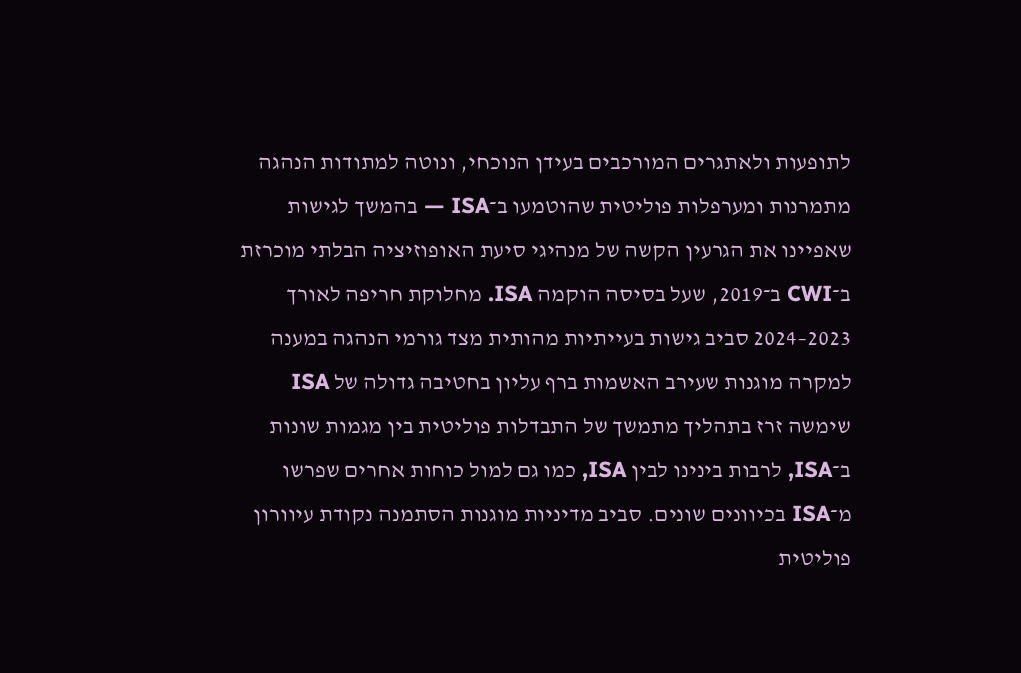לתופעות ולאתגרים המורכבים בעידן הנוכחי, ונוטה למתודות הנהגה מתמרנות ומערפלות פוליטית שהוטמעו ב־ISA — בהמשך לגישות שאפיינו את הגרעין הקשה של מנהיגי סיעת האופוזיציה הבלתי מוכרזת ב־CWI ב־2019, שעל בסיסה הוקמה ISA. מחלוקת חריפה לאורך 2023–2024 סביב גישות בעייתיות מהותית מצד גורמי הנהגה במענה למקרה מוגנות שעירב האשמות ברף עליון בחטיבה גדולה של ISA שימשה זרז בתהליך מתמשך של התבדלות פוליטית בין מגמות שונות ב־ISA, לרבות בינינו לבין ISA, כמו גם למול כוחות אחרים שפרשו מ־ISA בכיוונים שונים. סביב מדיניות מוגנות הסתמנה נקודת עיוורון פוליטית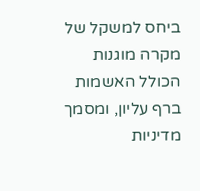ביחס למשקל של מקרה מוגנות הכולל האשמות ברף עליון, ומסמך מדיניות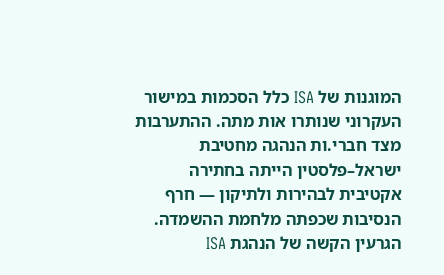המוגנות של ISA כלל הסכמות במישור העקרוני שנותרו אות מתה. ההתערבות מצד חברי.ות הנהגה מחטיבת ישראל–פלסטין הייתה בחתירה אקטיבית לבהירות ולתיקון — חרף הנסיבות שכפתה מלחמת ההשמדה. הגרעין הקשה של הנהגת ISA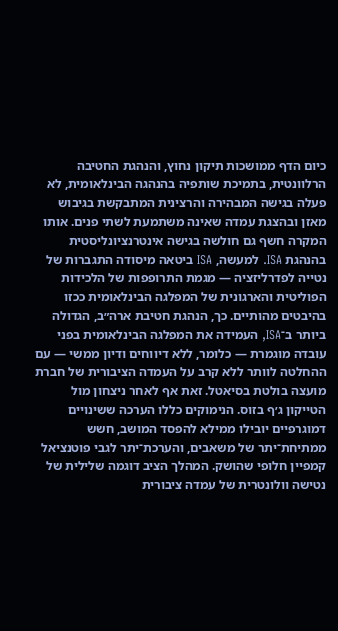כיום הדף ממושכות תיקון נחוץ, והנהגת החטיבה הרלוונטית, בתמיכת שותפיה בהנהגה הבינלאומית, לא פעלה בגישה המבהירה והרצינית המתבקשת בגיבוש מאזן ובהצגת עמדה שאינה משתמעת לשתי פנים. אותו המקרה חשף גם חולשה בגישה אינטרנציונליסטית בהנהגת ISA. למעשה, ISA ביטאה מיסודה התגברות של נטייה לפדרליזציה — מגמת התרופפות של הלכידות הפוליטית והארגונית של המפלגה הבינלאומית ככזו בהיבטים מהותיים. כך, הנהגת חטיבת ארה״ב, הגדולה ביותר ב־ISA, העמידה את המפלגה הבינלאומית בפני עובדה מוגמרת — כלומר, ללא דיווחים ודיון ממשי — עם ההחלטה לוותר ללא קרב על העמדה הציבורית של חברת מועצה בולטת בסיאטל. זאת אף לאחר ניצחון מול הטייקון ג׳ף בזוס. הנימוקים כללו הערכה ששינויים דמוגרפיים יובילו ממילא להפסד המושב, חשש ממתיחת־יתר של משאבים, והערכת־יתר לגבי פוטנציאל קמפיין חלופי שהושק. המהלך הציב דוגמה שלילית של נטישה וולונטרית של עמדה ציבורית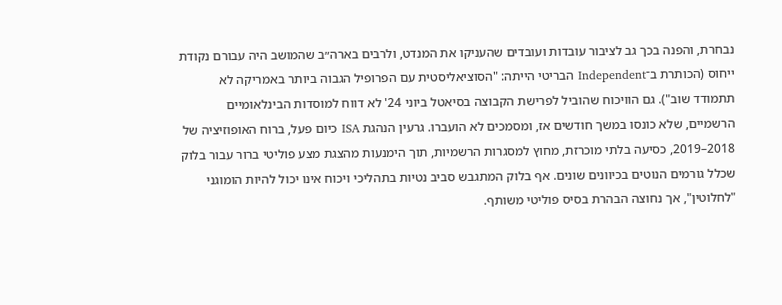נבחרת, והפנה בכך גב לציבור עובדות ועובדים שהעניקו את המנדט, ולרבים בארה״ב שהמושב היה עבורם נקודת ייחוס (הכותרת ב־Independent הבריטי הייתה: "הסוציאליסטית עם הפרופיל הגבוה ביותר באמריקה לא תתמודד שוב"). גם הוויכוח שהוביל לפרישת הקבוצה בסיאטל ביוני 24' לא דווח למוסדות הבינלאומיים הרשמיים, שלא כונסו במשך חודשים אז, ומסמכים לא הועברו. גרעין הנהגת ISA כיום פעל, ברוח האופוזיציה של 2018–2019, כסיעה בלתי מוכרזת, מחוץ למסגרות הרשמיות, תוך הימנעות מהצגת מצע פוליטי ברור עבור בלוק שכלל גורמים הנוטים בכיוונים שונים. אף בלוק המתגבש סביב נטיות בתהליכי ויכוח אינו יכול להיות הומוגני "לחלוטין", אך נחוצה הבהרת בסיס פוליטי משותף.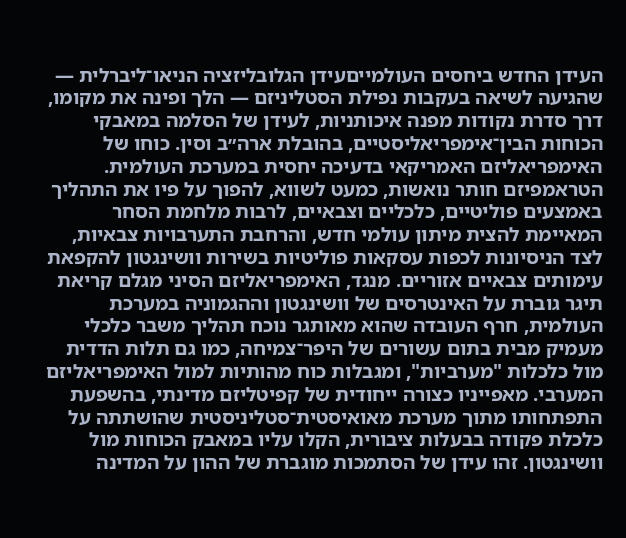העידן החדש ביחסים העולמייםעידן הגלובליזציה הניאו־ליברלית — שהגיעה לשיאה בעקבות נפילת הסטליניזם — הלך ופינה את מקומו, דרך סדרת נקודות מפנה איכותניות, לעידן של הסלמה במאבקי הכוחות הבין־אימפריאליסטיים, בהובלת ארה״ב וסין. כוחו של האימפריאליזם האמריקאי בדעיכה יחסית במערכת העולמית. הטראמפיזם חותר נואשות, כמעט לשווא, להפוך על פיו את התהליך באמצעים פוליטיים, כלכליים וצבאיים, לרבות מלחמת הסחר המאיימת להצית מיתון עולמי חדש, והרחבת התערבויות צבאיות, לצד הניסיונות לכפות עסקאות פוליטיות בשירות וושינגטון להקפאת עימותים צבאיים אזוריים. מנגד, האימפריאליזם הסיני מגלם קריאת תיגר גוברת על האינטרסים של וושינגטון וההגמוניה במערכת העולמית, חרף העובדה שהוא מאותגר נוכח תהליך משבר כלכלי מעמיק מבית בתום עשורים של היפר־צמיחה, כמו גם תלות הדדית מול כלכלות "מערביות", ומגבלות כוח מהותיות למול האימפריאליזם המערבי. מאפייניו כצורה ייחודית של קפיטליזם מדינתי, בהשפעת התפתחותו מתוך מערכת מאואיסטית־סטליניסטית שהושתתה על כלכלת פקודה בבעלות ציבורית, הקלו עליו במאבק הכוחות מול וושינגטון. זהו עידן של הסתמכות מוגברת של ההון על המדינה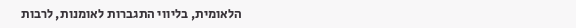הלאומית, בליווי התגברות לאומנות, לרבות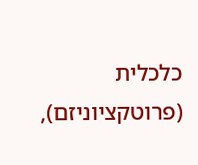כלכלית (פרוטקציוניזם),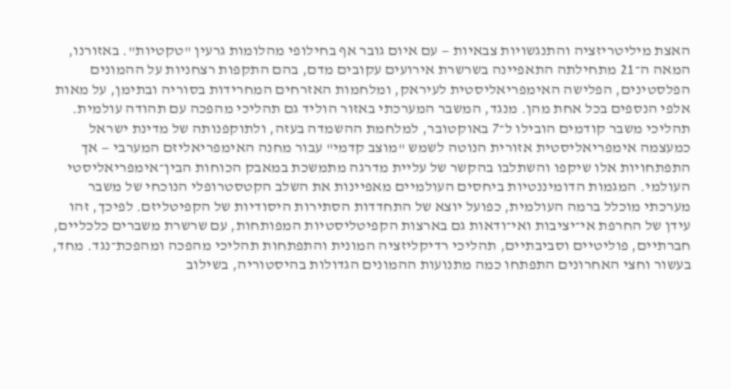האצת מיליטריזציה והתנגשויות צבאיות — עם איום גובר אף בחילופי מהלומות גרעין "טקטיות". באזורנו, המאה ה־21 מתחילתה התאפיינה בשרשרת אירועים עקובים מדם, בהם התקפות רצחניות על ההמונים הפלסטינים, הפלישה האימפריאליסטית לעיראק, ומלחמות האזרחים המחרידות בסוריה ובתימן, על מאות אלפי הנספים בכל אחת מהן. מנגד, המשבר המערכתי באזור הוליד גם תהליכי מהפכה עם תהודה עולמית. תהליכי משבר קודמים הובילו ל־7 באוקטובר, למלחמת ההשמדה בעזה, ולתוקפנותה של מדינת ישראל כמעצמה אימפריאליסטית אזורית הנוטה לשמש "מוצב קדמי" עבור מחנה האימפריאליזם המערבי — אך התפתחויות אלו שיקפו והשתלבו בהקשר של עליית מדרגה מתמשכת במאבק הכוחות הבין־אימפריאליסטי העולמי. המגמות הדומיננטיות ביחסים העולמיים מאפיינות את השלב הקטסטרופלי הנוכחי של משבר מערכתי מוכלל ברמה העולמית, כפועל יוצא של התחדדות הסתירות היסודיות של הקפיטליזם. לפיכך, זהו עידן של החרפת אי־יציבות ואי־ודאות גם בארצות הקפיטליסטיות המפותחות, עם שרשרת משברים כלכליים, חברתיים, פוליטיים וסביבתיים, תהליכי רדיקליזציה המונית והתפתחות תהליכי מהפכה ומהפכת־נגד. מחד, בעשור וחצי האחרונים התפתחו כמה מתנועות ההמונים הגדולות בהיסטוריה, בשילוב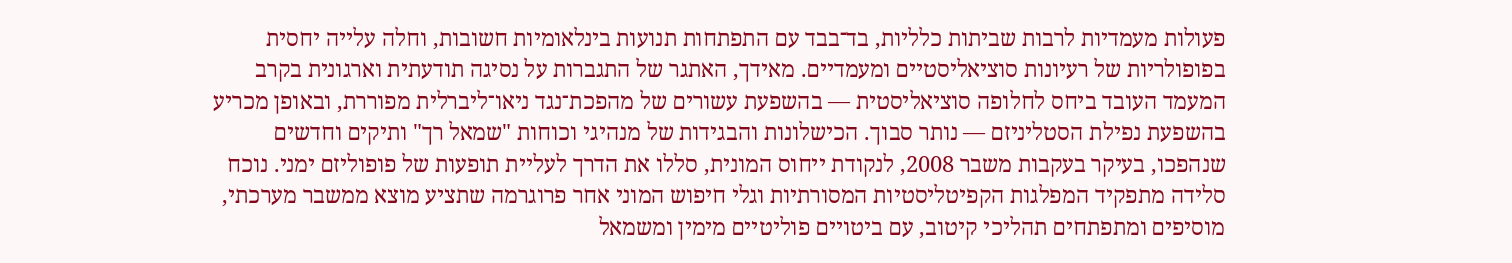פעולות מעמדיות לרבות שביתות כלליות, בד־בבד עם התפתחות תנועות בינלאומיות חשובות, וחלה עלייה יחסית בפופולריות של רעיונות סוציאליסטיים ומעמדיים. מאידך, האתגר של התגברות על נסיגה תודעתית וארגונית בקרב המעמד העובד ביחס לחלופה סוציאליסטית — בהשפעת עשורים של מהפכת־נגד ניאו־ליברלית מפוררת, ובאופן מכריע בהשפעת נפילת הסטליניזם — נותר סבוך. הכישלונות והבגידות של מנהיגי וכוחות "שמאל רך" ותיקים וחדשים שנהפכו, בעיקר בעקבות משבר 2008, לנקודת ייחוס המונית, סללו את הדרך לעליית תופעות של פופוליזם ימני. נוכח סלידה מתפקיד המפלגות הקפיטליסטיות המסורתיות וגלי חיפוש המוני אחר פרוגרמה שתציע מוצא ממשבר מערכתי, מוסיפים ומתפתחים תהליכי קיטוב, עם ביטויים פוליטיים מימין ומשמאל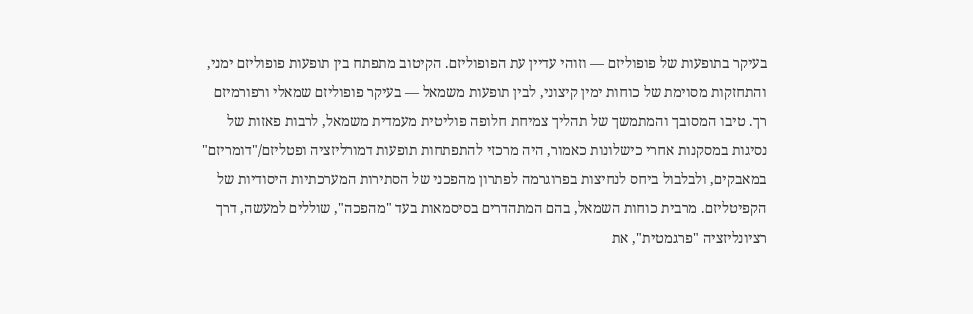בעיקר בתופעות של פופוליזם — וזוהי עדיין עת הפופוליזם. הקיטוב מתפתח בין תופעות פופוליזם ימני, והתחזקות מסוימת של כוחות ימין קיצוני, לבין תופעות משמאל — בעיקר פופוליזם שמאלי ורפורמיזם רך. טיבו המסובך והמתמשך של תהליך צמיחת חלופה פוליטית מעמדית משמאל, לרבות פאזות של נסיגות במסקנות אחרי כישלונות כאמור, היה מרכזי להתפתחות תופעות דמורליזציה ופטליזם/"דומריזם" במאבקים, ולבלבול ביחס לנחיצות בפרוגרמה לפתרון מהפכני של הסתירות המערכתיות היסודיות של הקפיטליזם. מרבית כוחות השמאל, בהם המתהדרים בסיסמאות בעד "מהפכה", שוללים למעשה, דרך רציונליזציה "פרגמטית", את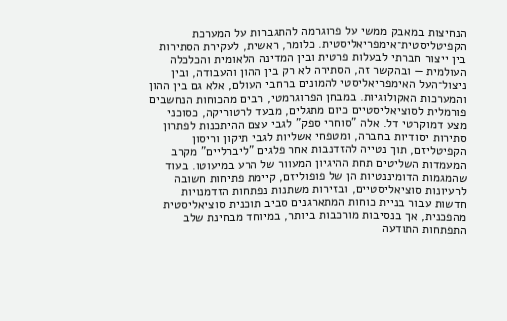הנחיצות במאבק ממשי על פרוגרמה להתגברות על המערכת הקפיטליסטית־אימפריאליסטית. כלומר, ראשית, לעקירת הסתירות בין ייצור חברתי לבעלות פרטית ובין המדינה הלאומית והכלכלה העולמית — ובהקשר זה, הסתירה לא רק בין ההון והעבודה, ובין ניצול־העל האימפריאליסטי להמונים ברחבי העולם, אלא גם בין ההון והמערכות האקולוגיות. במבחן הפרוגרמטי, רבים מהכוחות הנחשבים פורמלית לסוציאליסטיים כיום מתגלים, מבעד לרטוריקה, כסוכני מצע דמוקרטי דל. אלה "סוחרי ספק" לגבי עצם ההיתכנות לפתרון סתירות יסודיות בחברה, ומטפחי אשליות לגבי תיקון וריסון הקפיטליזם, תוך נטייה להזדנבות אחר פלגים "ליברליים" מקרב המעמדות השליטים תחת ההיגיון המעוור של הרע במיעוטו. בעוד שהמגמות הדומיננטיות הן של פופוליזם, קיימת פתיחות חשובה לרעיונות סוציאליסטיים, ובזירות משתנות נפתחות הזדמנויות חדשות עבור בניית כוחות המתארגנים סביב תוכנית סוציאליסטית מהפכנית, אך בנסיבות מורכבות ביותר, במיוחד מבחינת שלב התפתחות התודעה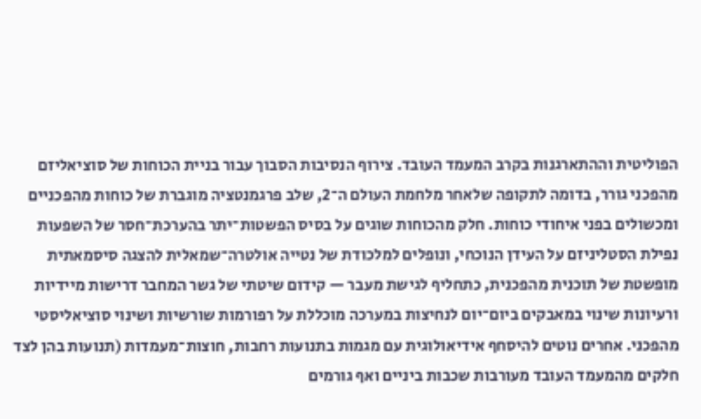הפוליטית וההתארגנות בקרב המעמד העובד. צירוף הנסיבות הסבוך עבור בניית הכוחות של סוציאליזם מהפכני גורר, בדומה לתקופה שלאחר מלחמת העולם ה־2, שלב פרגמנטציה מוגברת של כוחות מהפכניים ומכשולים בפני איחודי כוחות. חלק מהכוחות שוגים על בסיס הפשטות־יתר בהערכת־חסר של השפעות נפילת הסטליניזם על העידן הנוכחי, ונופלים למלכודת של נטייה אולטרה־שמאלית להצגה סיסמאתית מופשטת של תוכנית מהפכנית, כתחליף לגישת מעבר — קידום שיטתי של גשר המחבר דרישות מיידיות ורעיונות שינוי במאבקים ביום־יום לנחיצות במערכה מוכללת על רפורמות שורשיות ושינוי סוציאליסטי מהפכני. אחרים נוטים להיסחף אידיאולוגית עם מגמות בתנועות רחבות, חוצות־מעמדות (תנועות בהן לצד חלקים מהמעמד העובד מעורבות שכבות ביניים ואף גורמים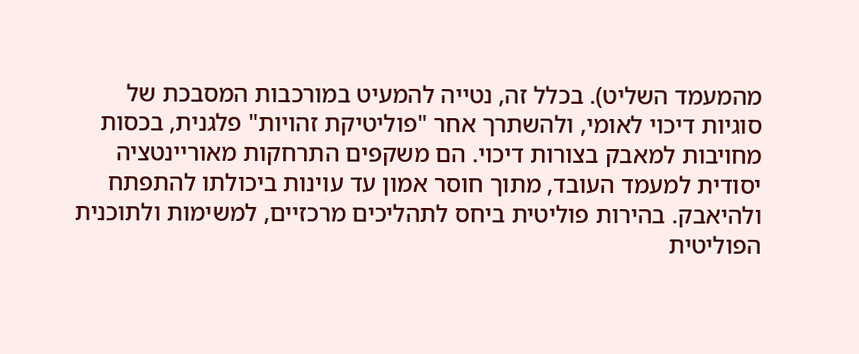מהמעמד השליט). בכלל זה, נטייה להמעיט במורכבות המסבכת של סוגיות דיכוי לאומי, ולהשתרך אחר "פוליטיקת זהויות" פלגנית, בכסות מחויבות למאבק בצורות דיכוי. הם משקפים התרחקות מאוריינטציה יסודית למעמד העובד, מתוך חוסר אמון עד עוינות ביכולתו להתפתח ולהיאבק. בהירות פוליטית ביחס לתהליכים מרכזיים, למשימות ולתוכנית הפוליטית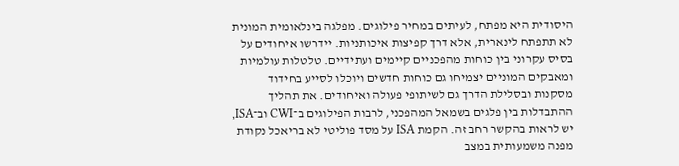היסודית היא מפתח, לעיתים במחיר פילוגים. מפלגה בינלאומית המונית לא תתפתח לינארית, אלא דרך קפיצות איכותניות. יידרשו איחודים על בסיס עקרוני בין כוחות מהפכניים קיימים ועתידיים. טלטלות עולמיות ומאבקים המוניים יצמיחו גם כוחות חדשים ויוכלו לסייע בחידוד מסקנות ובסלילת הדרך גם לשיתופי פעולה ואיחודים. את תהליך ההתבדלות בין פלגים בשמאל המהפכני, לרבות הפילוגים ב־CWI וב־ISA, יש לראות בהקשר רחב זה. הקמת ISA על מסד פוליטי לא בריאכל נקודת מפנה משמעותית במצב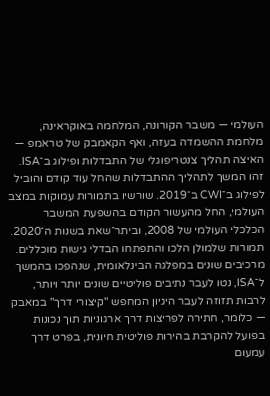העולמי — משבר הקורונה, המלחמה באוקראינה, מלחמת ההשמדה בעזה, ואף הקאמבק של טראמפ — האיצה תהליך צנטריפוגלי של התבדלות ופילוג ב־ISA. זהו המשך לתהליך ההתבדלות שהחל עוד קודם והוביל לפילוג ב־CWI ב־2019. שורשיו בתמורות עמוקות במצב העולמי, החל מהעשור הקודם בהשפעת המשבר הכלכלי העולמי של 2008, וביתר־שאת בשנות ה־2020. תמורות שלמולן הלכו והתפתחו הבדלי גישות מוכללים. מרכיבים שונים במפלגה הבינלאומית, שנהפכו בהמשך ל־ISA, נטו לעבר נתיבים פוליטיים שונים יותר ויותר, לרבות תזוזה לעבר היגיון המחפש "קיצורי דרך" במאבק — כלומר, חתירה לפריצות דרך ארגוניות תוך נכונות בפועל להקרבת בהירות פוליטית חיונית, בפרט דרך עמעום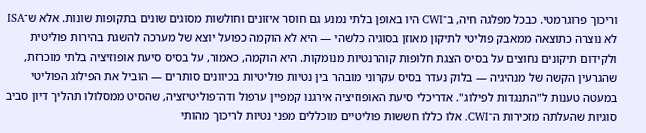וריכוך פרוגרמטי. כבכל מפלגה חיה, ב־CWI היו באופן בלתי נמנע גם חוסר איזונים וחולשות מסוגים שונים בתקופות שונות. אלא ש־ISA לא נוצרה כתוצאה ממאבק פוליטי לתיקון מאוזן בסוגיה כלשהי — היא לא הוקמה כפועל יוצא של מערכה להשגת בהירות פוליטית ולקידום תיקונים נחוצים על בסיס הצגת חלופות קוהרנטיות מנומקות. היא הוקמה, כאמור, על בסיס סיעת אופוזיציה בלתי מוכרזת, שהגרעין הקשה של מנהיגיה — בלוק נעדר בסיס עקרוני מובהר בין נטיות פוליטיות בכיוונים סותרים — הוביל את הפילוג הפוליטי במעטה טענות ל"התנגדות לפילוג". אדריכלי סיעת האופוזיציה אירגנו קמפיין ערפול ודה־פוליטיזציה, שהסיט ממסלולו תהליך דיון סביב סוגיות שהעלתה מזכירות ה־CWI. אלו כללו חששות פוליטיים מוכללים מפני נטיות לריכוך מהותי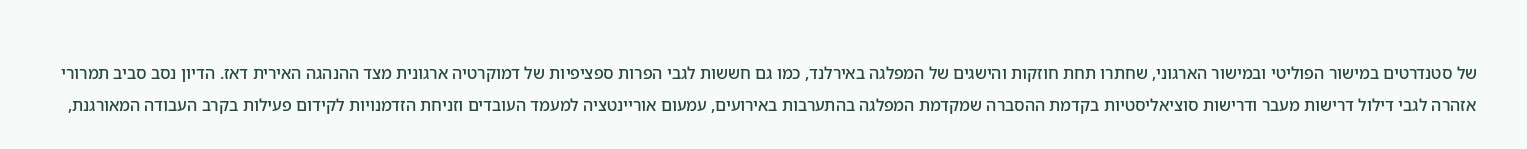של סטנדרטים במישור הפוליטי ובמישור הארגוני, שחתרו תחת חוזקות והישגים של המפלגה באירלנד, כמו גם חששות לגבי הפרות ספציפיות של דמוקרטיה ארגונית מצד ההנהגה האירית דאז. הדיון נסב סביב תמרורי אזהרה לגבי דילול דרישות מעבר ודרישות סוציאליסטיות בקדמת ההסברה שמקדמת המפלגה בהתערבות באירועים, עמעום אוריינטציה למעמד העובדים וזניחת הזדמנויות לקידום פעילות בקרב העבודה המאורגנת,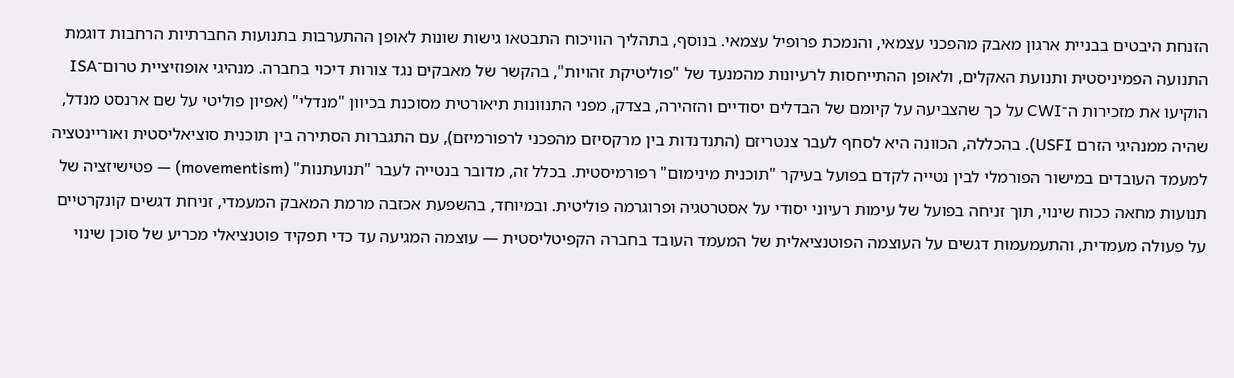הזנחת היבטים בבניית ארגון מאבק מהפכני עצמאי, והנמכת פרופיל עצמאי. בנוסף, בתהליך הוויכוח התבטאו גישות שונות לאופן ההתערבות בתנועות החברתיות הרחבות דוגמת התנועה הפמיניסטית ותנועת האקלים, ולאופן ההתייחסות לרעיונות מהמנעד של "פוליטיקת זהויות", בהקשר של מאבקים נגד צורות דיכוי בחברה. מנהיגי אופוזיציית טרום־ISA הוקיעו את מזכירות ה־CWI על כך שהצביעה על קיומם של הבדלים יסודיים והזהירה, בצדק, מפני התנוונות תיאורטית מסוכנת בכיוון "מנדלי" (אפיון פוליטי על שם ארנסט מנדל, שהיה ממנהיגי הזרם USFI). בהכללה, הכוונה היא לסחף לעבר צנטריזם (התנדנדות בין מרקסיזם מהפכני לרפורמיזם), עם התגברות הסתירה בין תוכנית סוציאליסטית ואוריינטציה למעמד העובדים במישור הפורמלי לבין נטייה לקדם בפועל בעיקר "תוכנית מינימום" רפורמיסטית. בכלל זה, מדובר בנטייה לעבר "תנועתנות" (movementism) — פטישיזציה של תנועות מחאה ככוח שינוי, תוך זניחה בפועל של עימות רעיוני יסודי על אסטרטגיה ופרוגרמה פוליטית. ובמיוחד, בהשפעת אכזבה מרמת המאבק המעמדי, זניחת דגשים קונקרטיים על פעולה מעמדית, והתעמעמות דגשים על העוצמה הפוטנציאלית של המעמד העובד בחברה הקפיטליסטית — עוצמה המגיעה עד כדי תפקיד פוטנציאלי מכריע של סוכן שינוי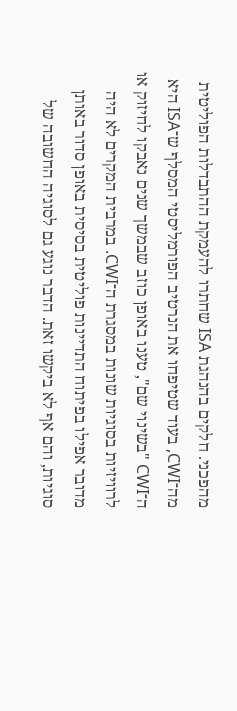מהפכני. חלקים בהנהגת ISA שחתרו להעמקת ההתבדלות הפוליטית מה־CWI, בעוד שטיפחו את הנרטיב הפורמליסטי המסלף ש־ISA היא ה־CWI "בשינוי שם", טענו באופן כוזב שבמשך שנים נאבקו לחיזוק או לרוויזיות בסוגיות שונות במסגרת ה־CWI. במרבית המקרים לא היה מדובר אפילו בפיתוח התדיינות פוליטית בסיסית באופן סדור באותן סוגיות, והם אף לא ביקשו זאת. הדבר נוגע גם לסוגיה החשובה של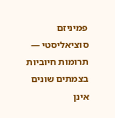פמיניזם סוציאליסטי — תרומות חיוביות בצמתים שונים אינן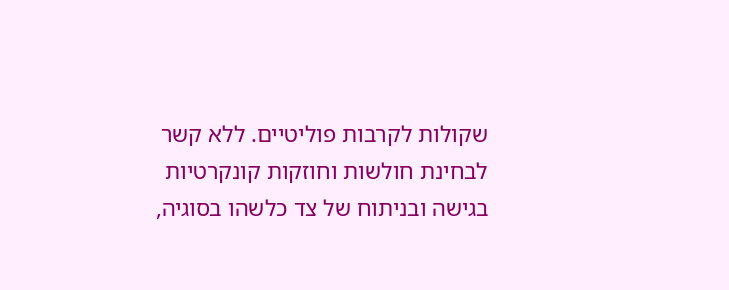שקולות לקרבות פוליטיים. ללא קשר לבחינת חולשות וחוזקות קונקרטיות בגישה ובניתוח של צד כלשהו בסוגיה,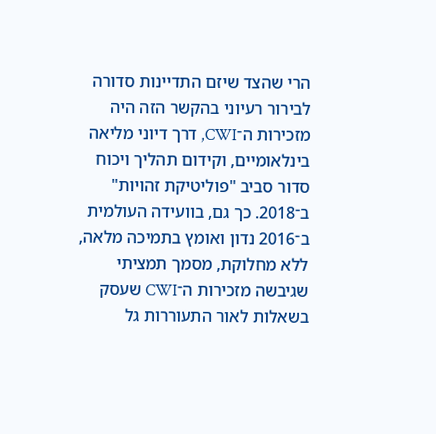הרי שהצד שיזם התדיינות סדורה לבירור רעיוני בהקשר הזה היה מזכירות ה־CWI, דרך דיוני מליאה בינלאומיים, וקידום תהליך ויכוח סדור סביב "פוליטיקת זהויות" ב־2018. כך גם, בוועידה העולמית ב־2016 נדון ואומץ בתמיכה מלאה, ללא מחלוקת, מסמך תמציתי שגיבשה מזכירות ה־CWI שעסק בשאלות לאור התעוררות גל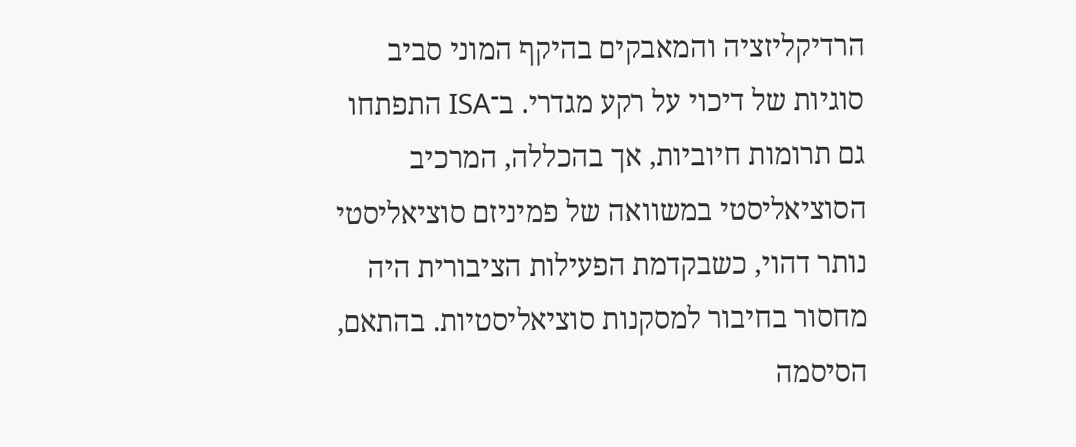הרדיקליזציה והמאבקים בהיקף המוני סביב סוגיות של דיכוי על רקע מגדרי. ב־ISA התפתחו גם תרומות חיוביות, אך בהכללה, המרכיב הסוציאליסטי במשוואה של פמיניזם סוציאליסטי נותר דהוי, כשבקדמת הפעילות הציבורית היה מחסור בחיבור למסקנות סוציאליסטיות. בהתאם, הסיסמה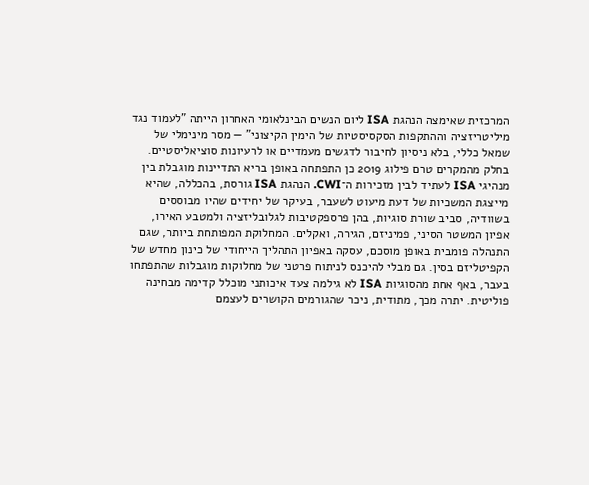המרכזית שאימצה הנהגת ISA ליום הנשים הבינלאומי האחרון הייתה "לעמוד נגד מיליטריזציה וההתקפות הסקסיסטיות של הימין הקיצוני" — מסר מינימלי של שמאל כללי, בלא ניסיון לחיבור לדגשים מעמדיים או לרעיונות סוציאליסטיים. בחלק מהמקרים טרם פילוג 2019 כן התפתחה באופן בריא התדיינות מוגבלת בין מנהיגי ISA לעתיד לבין מזכירות ה־CWI. הנהגת ISA גורסת, בהכללה, שהיא מייצגת המשכיות של דעת מיעוט לשעבר, בעיקר של יחידים שהיו מבוססים בשוודיה, סביב שורת סוגיות, בהן פרספקטיבות לגלובליזציה ולמטבע האירו, אפיון המשטר הסיני, פמיניזם, הגירה, ואקלים. המחלוקת המפותחת ביותר, שגם התנהלה פומבית באופן מוסכם, עסקה באפיון התהליך הייחודי של כינון מחדש של הקפיטליזם בסין. גם מבלי להיכנס לניתוח פרטני של מחלוקות מוגבלות שהתפתחו בעבר, באף אחת מהסוגיות ISA לא גילמה צעד איכותני מוכלל קדימה מבחינה פוליטית. יתרה מכך, מתודית, ניכר שהגורמים הקושרים לעצמם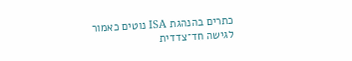כתרים בהנהגת ISA נוטים כאמור לגישה חד־צדדית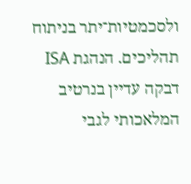ולסכמטיות־יתר בניתוח תהליכים. הנהגת ISA דבקה עדיין בנרטיב המלאכותי לגבי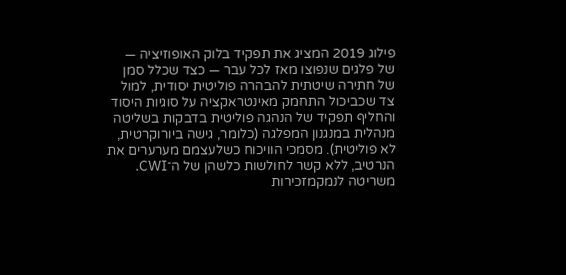פילוג 2019 המציג את תפקיד בלוק האופוזיציה — של פלגים שנפוצו מאז לכל עבר — כצד שכלל סמן של חתירה שיטתית להבהרה פוליטית יסודית, למול צד שכביכול התחמק מאינטראקציה על סוגיות היסוד והחליף תפקיד של הנהגה פוליטית בדבקות בשליטה מנהלית במנגנון המפלגה (כלומר, גישה ביורוקרטית, לא פוליטית). מסמכי הוויכוח כשלעצמם מערערים את הנרטיב, ללא קשר לחולשות כלשהן של ה־CWI. משריטה לנמקמזכירות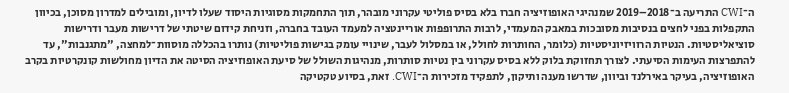ה־CWI התריעה ב־2018–2019 שמנהיגי האופוזיציה חברו בלא בסיס פוליטי עקרוני מובהר, תוך התחמקות מסוגיות היסוד שעלו לדיון, ומובילים למדרון מסוכן, בכיוון התקפלות בפני לחצים בנסיבות מסובכות במאבק המעמדי, לרבות התרופפות אוריינטציה למעמד העובד בחברה, וזניחת קידום שיטתי של דרישות מעבר ודרישות סוציאליסטיות. הנטיות הרוויזיוניסטיות (כלומר, החותרות לחולל, או במסלול לעבר, שינויי עומק בגישות פוליטיות) נותרו בהכללה מוסוות־למחצה, "מתגנבות", עד להתפרצות העימות הסיעתי. לצורך תחזוקת בלוק ללא בסיס עקרוני בין נטיות סותרות, מנהיגות השולל של סיעת האופוזיציה הסיטה את הדיון מחולשות קונקרטיות בקרב האופוזיציה, בעיקר באירלנד וביוון, שדרשו מענה ותיקון, לתפקיד מזכירות ה־CWI. זאת, בסיוע טקטיקה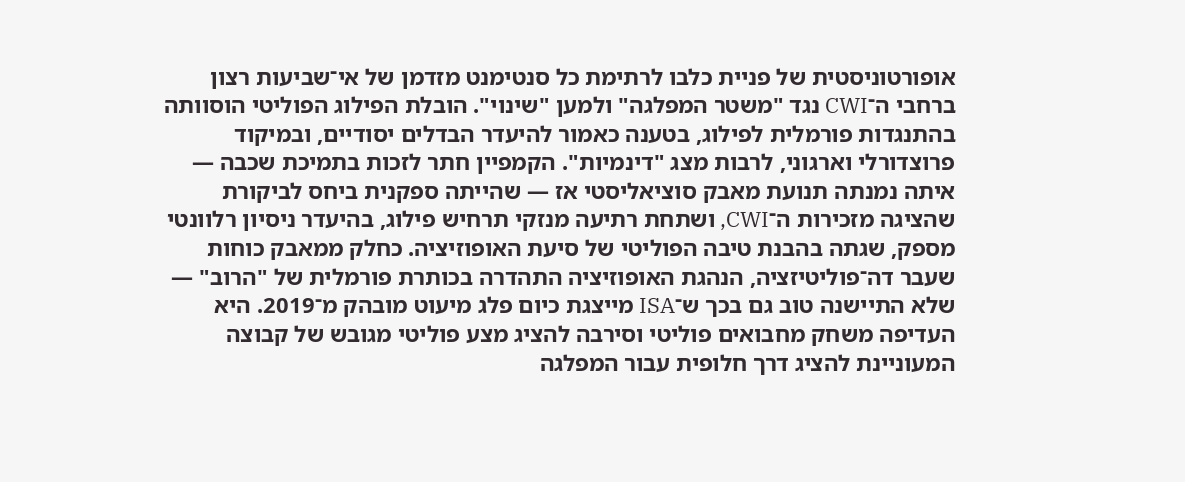אופורטוניסטית של פניית כלבו לרתימת כל סנטימנט מזדמן של אי־שביעות רצון ברחבי ה־CWI נגד "משטר המפלגה" ולמען "שינוי". הובלת הפילוג הפוליטי הוסוותה בהתנגדות פורמלית לפילוג, בטענה כאמור להיעדר הבדלים יסודיים, ובמיקוד פרוצדורלי וארגוני, לרבות מצג "דינמיות". הקמפיין חתר לזכות בתמיכת שכבה — איתה נמנתה תנועת מאבק סוציאליסטי אז — שהייתה ספקנית ביחס לביקורת שהציגה מזכירות ה־CWI, ושתחת רתיעה מנזקי תרחיש פילוג, בהיעדר ניסיון רלוונטי מספק, שגתה בהבנת טיבה הפוליטי של סיעת האופוזיציה. כחלק ממאבק כוחות שעבר דה־פוליטיזציה, הנהגת האופוזיציה התהדרה בכותרת פורמלית של "הרוב" — שלא התיישנה טוב גם בכך ש־ISA מייצגת כיום פלג מיעוט מובהק מ־2019. היא העדיפה משחק מחבואים פוליטי וסירבה להציג מצע פוליטי מגובש של קבוצה המעוניינת להציג דרך חלופית עבור המפלגה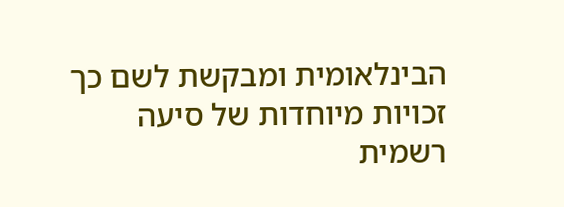הבינלאומית ומבקשת לשם כך זכויות מיוחדות של סיעה רשמית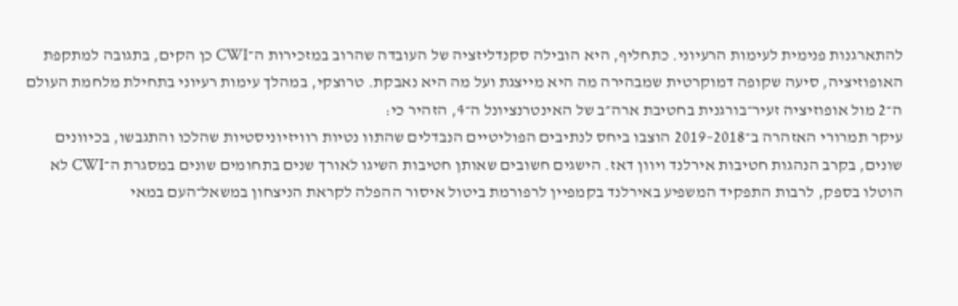להתארגנות פנימית לעימות הרעיוני. כתחליף, היא הובילה סקנדליזציה של העובדה שהרוב במזכירות ה־CWI כן הקים, בתגובה למתקפת האופוזיציה, סיעה שקופה דמוקרטית שמבהירה מה היא מייצגת ועל מה היא נאבקת. טרוצקי, במהלך עימות רעיוני בתחילת מלחמת העולם ה־2 מול אופוזיציה זעיר־בורגנית בחטיבת ארה״ב של האינטרנציונל ה־4, הזהיר כי:
עיקר תמרורי האזהרה ב־2018–2019 הוצבו ביחס לנתיבים הפוליטיים הנבדלים שהתוו נטיות רוויזיוניסטיות שהלכו והתגבשו, בכיוונים שונים, בקרב הנהגות חטיבות אירלנד ויוון דאז. הישגים חשובים שאותן חטיבות השיגו לאורך שנים בתחומים שונים במסגרת ה־CWI לא הוטלו בספק, לרבות התפקיד המשפיע באירלנד בקמפיין לרפורמת ביטול איסור ההפלה לקראת הניצחון במשאל־העם במאי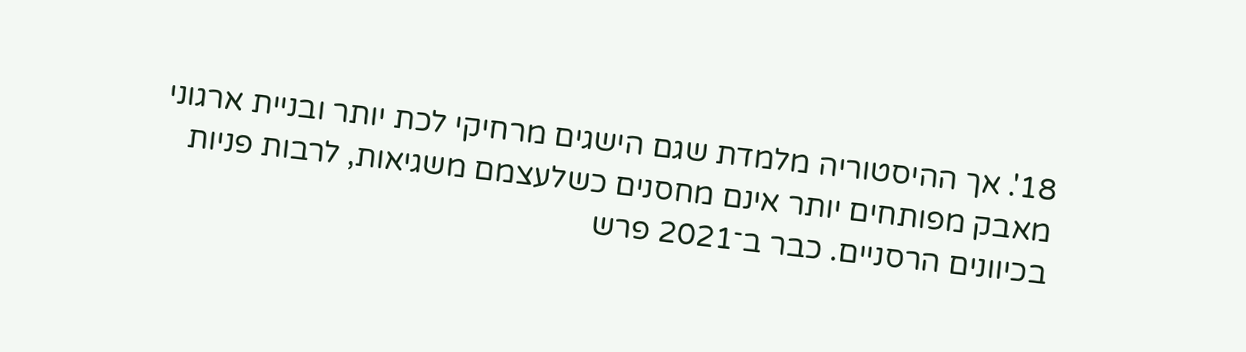18'. אך ההיסטוריה מלמדת שגם הישגים מרחיקי לכת יותר ובניית ארגוני מאבק מפותחים יותר אינם מחסנים כשלעצמם משגיאות, לרבות פניות בכיוונים הרסניים. כבר ב־2021 פרש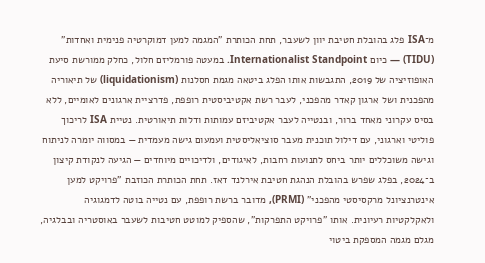מ־ISA פלג בהובלת חטיבת יוון לשעבר, תחת הכותרת "המגמה למען דמוקרטיה פנימית ואחדות" (TIDU) — כיום Internationalist Standpoint. במעטה פורמליזם חלול, כחלק ממורשת סיעת האופוזיציה של 2019, התגבשות אותו הפלג ביטאה מגמת חסלנות (liquidationism) של תיאוריה מהפכנית ושל ארגון קאדר מהפכני, לעבר רשת אקטיביסטית רופפת, פדרציית ארגונים לאומיים, ללא בסיס עקרוני מאחד ברור, ובנטייה לעבר אקטיביזם עמותות ודלות תיאורטית. נטיית ISA לריכוך פוליטי וארגוני, עם דילול תוכנית מעבר סוציאליסטית ועמעום גישה מעמדית — במסווה יומרה לניתוח וגישה משוכללים יותר ביחס לתנועות רחבות, לאיגודים, ולדיכויים מיוחדים — הגיעה לנקודת קיצון ב־2024, בפלג שפרש בהובלת הנהגת חטיבת אירלנד דאז. תחת הכותרת הכוזבת "פרויקט למען אינטרנציונל מרקסיסטי מהפכני" (PRMI), מדובר ברשת רופפת, עם נטייה בוטה לדמגוגיה ולאקלקטיות רעיונית. אותו "פרויקט התפרקות", שהספיק למוטט חטיבות לשעבר באוסטריה ובבלגיה, מגלם מגמה המספקת ביטוי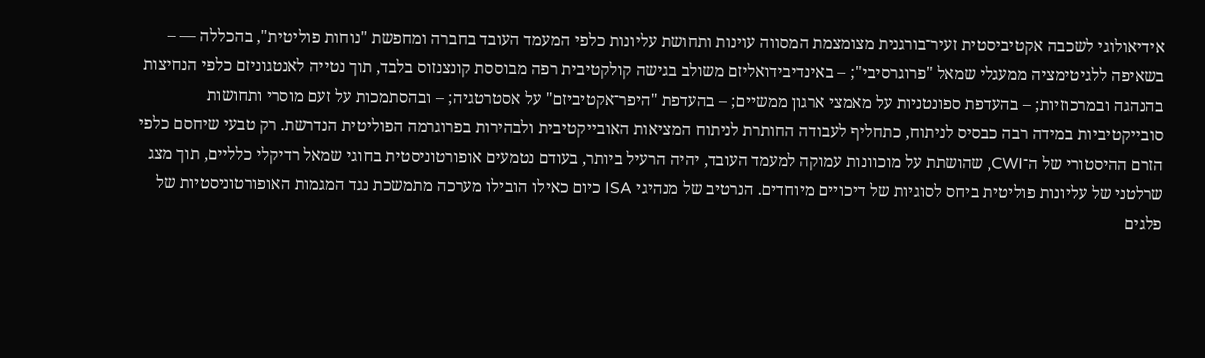אידיאולוגי לשכבה אקטיביסטית זעיר־בורגנית מצומצמת המסווה עוינות ותחושת עליונות כלפי המעמד העובד בחברה ומחפשת "נוחות פוליטית", בהכללה — – בשאיפה ללגיטימציה ממעגלי שמאל "פרוגרסיבי"; – באינדיבידואליזם משולב בגישה קולקטיבית רפה מבוססת קונצנזוס בלבד, תוך נטייה לאנטגוניזם כלפי הנחיצות בהנהגה ובמרכוזיות; – בהעדפת ספונטניות על מאמצי ארגון ממשיים; – בהעדפת "היפר־אקטיביזם" על אסטרטגיה; – ובהסתמכות על זעם מוסרי ותחושות סובייקטיביות במידה רבה כבסיס לניתוח, כתחליף לעבודה החותרת לניתוח המציאות האובייקטיבית ולבהירות בפרוגרמה הפוליטית הנדרשת. רק טבעי שיחסם כלפי הזרם ההיסטורי של ה־CWI, שהושתת על מוכוונות עמוקה למעמד העובד, יהיה הרעיל ביותר, בעודם נטמעים אופורטוניסטית בחוגי שמאל רדיקלי כלליים, תוך מצג שרלטני של עליונות פוליטית ביחס לסוגיות של דיכויים מיוחדים. הנרטיב של מנהיגי ISA כיום כאילו הובילו מערכה מתמשכת נגד המגמות האופורטוניסטיות של פלגים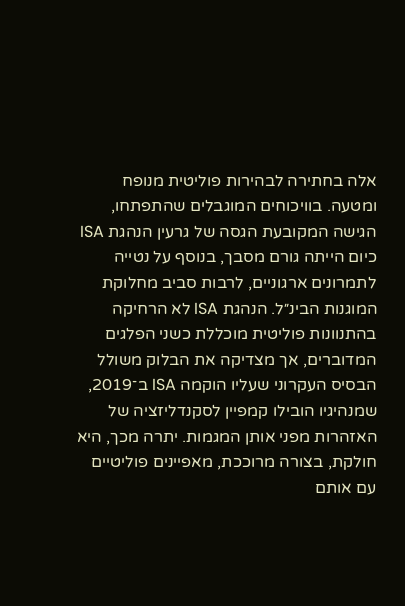אלה בחתירה לבהירות פוליטית מנופח ומטעה. בוויכוחים המוגבלים שהתפתחו, הגישה המקובעת הגסה של גרעין הנהגת ISA כיום הייתה גורם מסבך, בנוסף על נטייה לתמרונים ארגוניים, לרבות סביב מחלוקת המוגנות הבינ״ל. הנהגת ISA לא הרחיקה בהתנוונות פוליטית מוכללת כשני הפלגים המדוברים, אך מצדיקה את הבלוק משולל הבסיס העקרוני שעליו הוקמה ISA ב־2019, שמנהיגיו הובילו קמפיין לסקנדליזציה של האזהרות מפני אותן המגמות. יתרה מכך, היא חולקת, בצורה מרוככת, מאפיינים פוליטיים עם אותם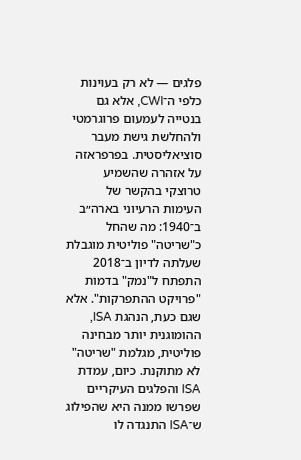פלגים — לא רק בעוינות כלפי ה־CWI, אלא גם בנטייה לעמעום פרוגרמטי ולהחלשת גישת מעבר סוציאליסטית. בפרפראזה על אזהרה שהשמיע טרוצקי בהקשר של העימות הרעיוני בארה״ב ב־1940: מה שהחל כ"שריטה" פוליטית מוגבלת שעלתה לדיון ב־2018 התפתח ל"נמק" בדמות "פרויקט ההתפרקות". אלא שגם כעת, הנהגת ISA, ההומוגנית יותר מבחינה פוליטית, מגלמת "שריטה" לא מתוקנת. כיום, עמדת ISA והפלגים העיקריים שפרשו ממנה היא שהפילוג ש־ISA התנגדה לו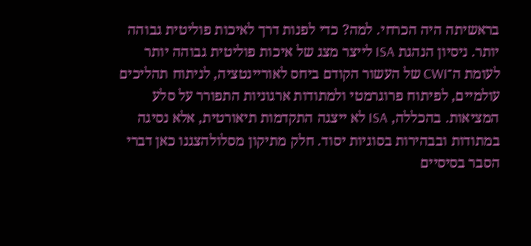בראשיתה היה הכרחי. למה? כדי לפנות דרך לאיכות פוליטית גבוהה יותר. ניסיון הנהגת ISA לייצר מצג של איכות פוליטית גבוהה יותר לעומת ה־CWI של העשור הקודם ביחס לאוריינטציה, לניתוח תהליכים עולמיים, לפיתוח פרוגרמטי ולמתודות ארגוניות התפורר על סלע המציאות. בהכללה, ISA לא ייצגה התקדמות תיאורטית, אלא נסיגה במתודות ובבהירות בסוגיות יסוד. חלק מתיקון מסלולהצגנו כאן דברי הסבר בסיסיים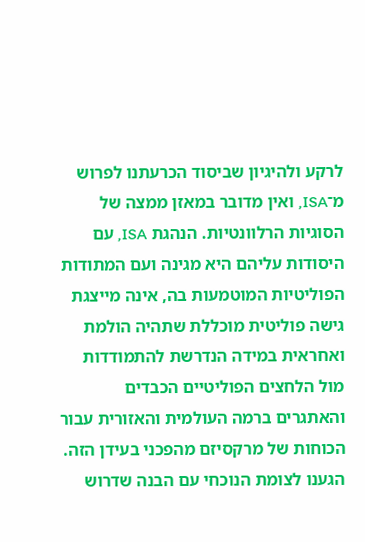לרקע ולהיגיון שביסוד הכרעתנו לפרוש מ־ISA, ואין מדובר במאזן ממצה של הסוגיות הרלוונטיות. הנהגת ISA, עם היסודות עליהם היא מגינה ועם המתודות הפוליטיות המוטמעות בה, אינה מייצגת גישה פוליטית מוכללת שתהיה הולמת ואחראית במידה הנדרשת להתמודדות מול הלחצים הפוליטיים הכבדים והאתגרים ברמה העולמית והאזורית עבור הכוחות של מרקסיזם מהפכני בעידן הזה. הגענו לצומת הנוכחי עם הבנה שדרוש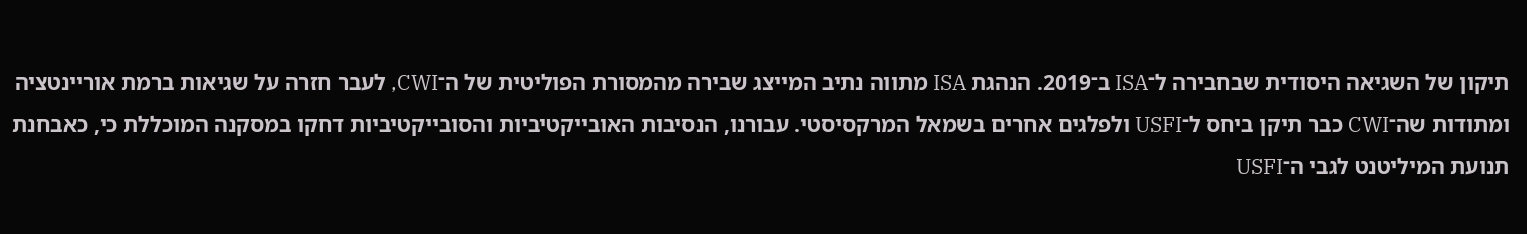תיקון של השגיאה היסודית שבחבירה ל־ISA ב־2019. הנהגת ISA מתווה נתיב המייצג שבירה מהמסורת הפוליטית של ה־CWI, לעבר חזרה על שגיאות ברמת אוריינטציה ומתודות שה־CWI כבר תיקן ביחס ל־USFI ולפלגים אחרים בשמאל המרקסיסטי. עבורנו, הנסיבות האובייקטיביות והסובייקטיביות דחקו במסקנה המוכללת כי, כאבחנת תנועת המיליטנט לגבי ה־USFI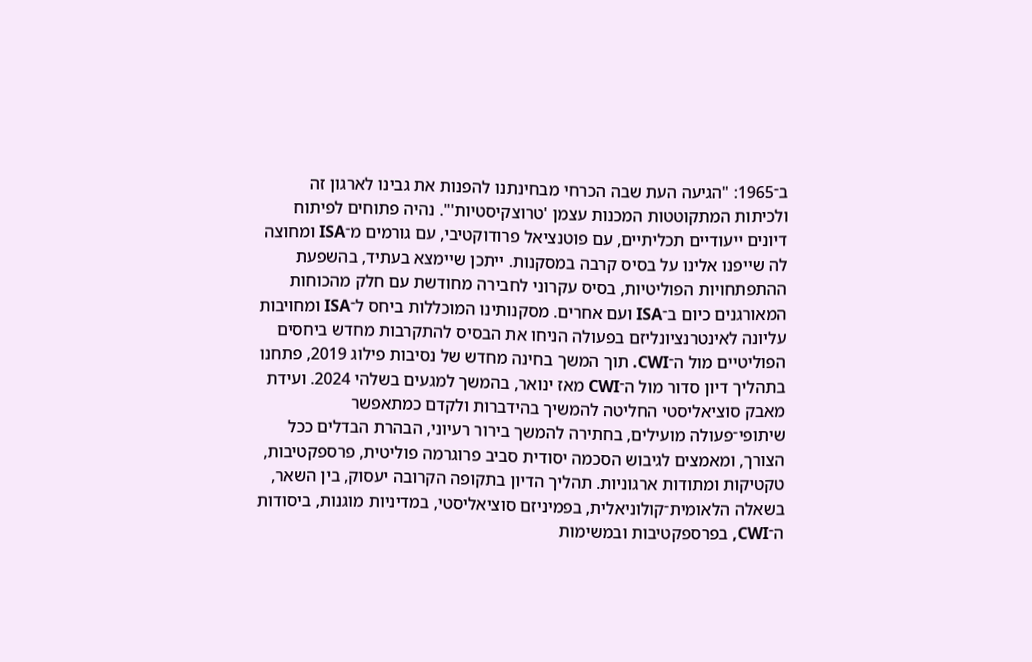ב־1965: "הגיעה העת שבה הכרחי מבחינתנו להפנות את גבינו לארגון זה ולכיתות המתקוטטות המכנות עצמן 'טרוצקיסטיות'". נהיה פתוחים לפיתוח דיונים ייעודיים תכליתיים, עם פוטנציאל פרודוקטיבי, עם גורמים מ־ISA ומחוצה לה שייפנו אלינו על בסיס קרבה במסקנות. ייתכן שיימצא בעתיד, בהשפעת ההתפתחויות הפוליטיות, בסיס עקרוני לחבירה מחודשת עם חלק מהכוחות המאורגנים כיום ב־ISA ועם אחרים. מסקנותינו המוכללות ביחס ל־ISA ומחויבות עליונה לאינטרנציונליזם בפעולה הניחו את הבסיס להתקרבות מחדש ביחסים הפוליטיים מול ה־CWI. תוך המשך בחינה מחדש של נסיבות פילוג 2019, פתחנו בתהליך דיון סדור מול ה־CWI מאז ינואר, בהמשך למגעים בשלהי 2024. ועידת מאבק סוציאליסטי החליטה להמשיך בהידברות ולקדם כמתאפשר שיתופי־פעולה מועילים, בחתירה להמשך בירור רעיוני, הבהרת הבדלים ככל הצורך, ומאמצים לגיבוש הסכמה יסודית סביב פרוגרמה פוליטית, פרספקטיבות, טקטיקות ומתודות ארגוניות. תהליך הדיון בתקופה הקרובה יעסוק, בין השאר, בשאלה הלאומית־קולוניאלית, בפמיניזם סוציאליסטי, במדיניות מוגנות, ביסודות ה־CWI, בפרספקטיבות ובמשימות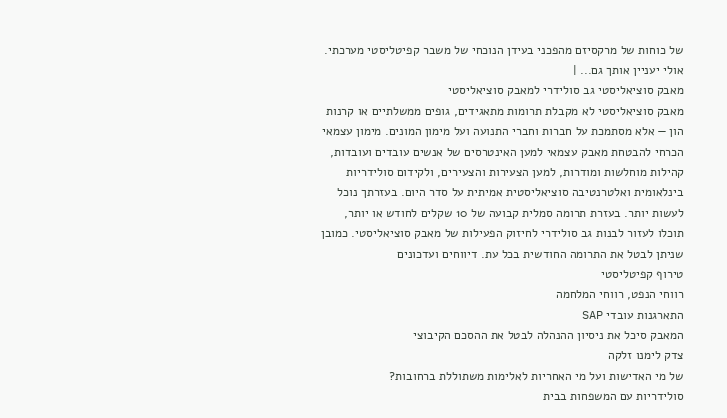של כוחות של מרקסיזם מהפכני בעידן הנוכחי של משבר קפיטליסטי מערכתי. אולי יעניין אותך גם... |
מאבק סוציאליסטי גב סולידרי למאבק סוציאליסטי
מאבק סוציאליסטי לא מקבלת תרומות מתאגידים, גופים ממשלתיים או קרנות הון — אלא מסתמכת על חברות וחברי התנועה ועל מימון המונים. מימון עצמאי הכרחי להבטחת מאבק עצמאי למען האינטרסים של אנשים עובדים ועובדות, קהילות מוחלשות ומודרות, למען הצעירות והצעירים, ולקידום סולידריות בינלאומית ואלטרנטיבה סוציאליסטית אמיתית על סדר היום. בעזרתך נוכל לעשות יותר. בעזרת תרומה סמלית קבועה של 10 שקלים לחודש או יותר, תוכלו לעזור לבנות גב סולידרי לחיזוק הפעילות של מאבק סוציאליסטי. כמובן שניתן לבטל את התרומה החודשית בכל עת. דיווחים ועדכונים
טירוף קפיטליסטי
רווחי הנפט, רווחי המלחמה
התארגנות עובדי SAP
המאבק סיכל את ניסיון ההנהלה לבטל את ההסכם הקיבוצי
צדק לימנו זלקה
של מי האדישות ועל מי האחריות לאלימות משתוללת ברחובות?
סולידריות עם המשפחות בבית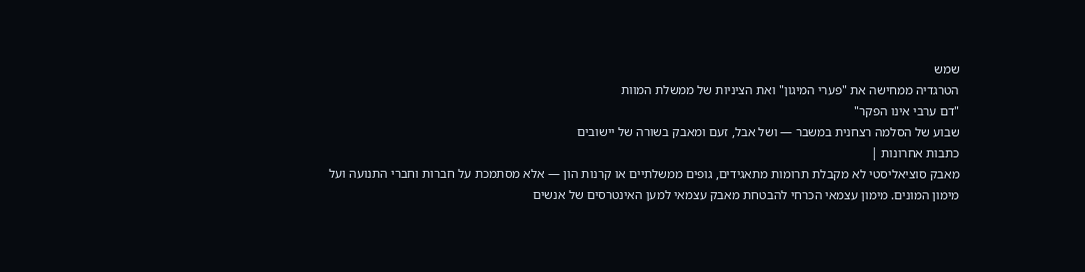שמש
הטרגדיה ממחישה את "פערי המיגון" ואת הציניות של ממשלת המוות
"דם ערבי אינו הפקר"
שבוע של הסלמה רצחנית במשבר — ושל אבל, זעם ומאבק בשורה של יישובים
כתבות אחרונות |
מאבק סוציאליסטי לא מקבלת תרומות מתאגידים, גופים ממשלתיים או קרנות הון — אלא מסתמכת על חברות וחברי התנועה ועל מימון המונים. מימון עצמאי הכרחי להבטחת מאבק עצמאי למען האינטרסים של אנשים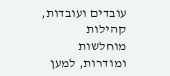עובדים ועובדות, קהילות מוחלשות ומודרות, למען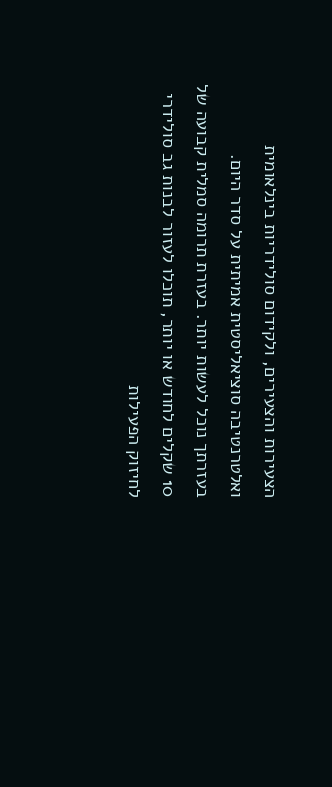הצעירות והצעירים, ולקידום סולידריות בינלאומית ואלטרנטיבה סוציאליסטית אמיתית על סדר היום.
בעזרתך נוכל לעשות יותר. בעזרת תרומה סמלית קבועה של 10 שקלים לחודש או יותר, תוכלו לעזור לבנות גב סולידרי לחיזוק הפעילות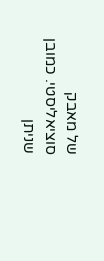של מאבק סוציאליסטי. כמובן שניתן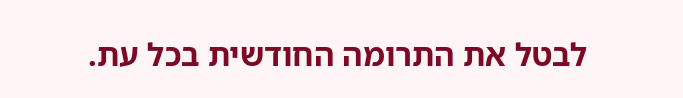לבטל את התרומה החודשית בכל עת.